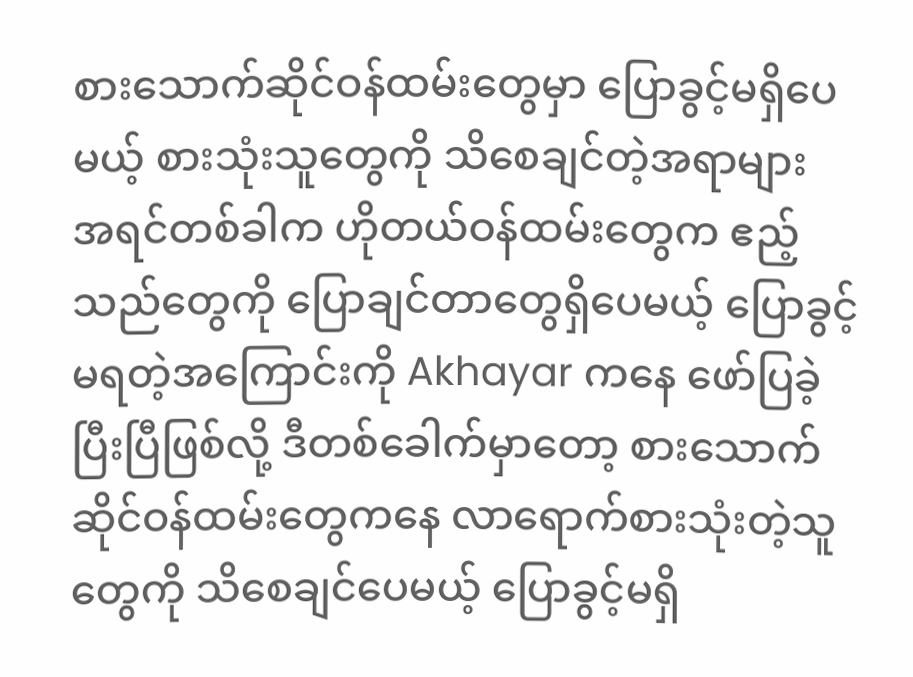စားသောက်ဆိုင်ဝန်ထမ်းတွေမှာ ပြောခွင့်မရှိပေမယ့် စားသုံးသူတွေကို သိစေချင်တဲ့အရာများ
အရင်တစ်ခါက ဟိုတယ်ဝန်ထမ်းတွေက ဧည့်သည်တွေကို ပြောချင်တာတွေရှိပေမယ့် ပြောခွင့်မရတဲ့အကြောင်းကို Akhayar ကနေ ဖော်ပြခဲ့ပြီးပြီဖြစ်လို့ ဒီတစ်ခေါက်မှာတော့ စားသောက်ဆိုင်ဝန်ထမ်းတွေကနေ လာရောက်စားသုံးတဲ့သူတွေကို သိစေချင်ပေမယ့် ပြောခွင့်မရှိ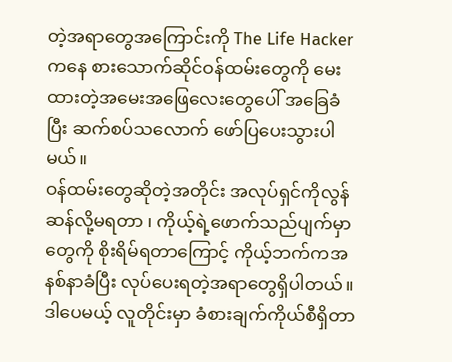တဲ့အရာတွေအကြောင်းကို The Life Hacker ကနေ စားသောက်ဆိုင်ဝန်ထမ်းတွေကို မေးထားတဲ့အမေးအဖြေလေးတွေပေါ် အခြေခံပြီး ဆက်စပ်သလောက် ဖော်ပြပေးသွားပါမယ်။
ဝန်ထမ်းတွေဆိုတဲ့အတိုင်း အလုပ်ရှင်ကိုလွန်ဆန်လို့မရတာ ၊ ကိုယ့်ရဲ့ဖောက်သည်ပျက်မှာတွေကို စိုးရိမ်ရတာကြောင့် ကိုယ့်ဘက်ကအနစ်နာခံပြီး လုပ်ပေးရတဲ့အရာတွေရှိပါတယ်။ ဒါပေမယ့် လူတိုင်းမှာ ခံစားချက်ကိုယ်စီရှိတာ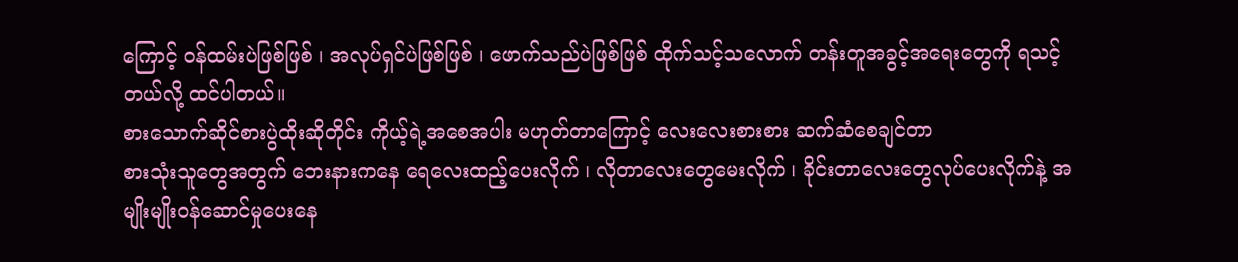ကြောင့် ဝန်ထမ်းပဲဖြစ်ဖြစ် ၊ အလုပ်ရှင်ပဲဖြစ်ဖြစ် ၊ ဖောက်သည်ပဲဖြစ်ဖြစ် ထိုက်သင့်သလောက် တန်းတူအခွင့်အရေးတွေကို ရသင့်တယ်လို့ ထင်ပါတယ်။
စားသောက်ဆိုင်စားပွဲထိုးဆိုတိုင်း ကိုယ့်ရဲ့အစေအပါး မဟုတ်တာကြောင့် လေးလေးစားစား ဆက်ဆံစေချင်တာ
စားသုံးသူတွေအတွက် ဘေးနားကနေ ရေလေးထည့်ပေးလိုက် ၊ လိုတာလေးတွေမေးလိုက် ၊ ခိုင်းတာလေးတွေလုပ်ပေးလိုက်နဲ့ အမျိုးမျိုးဝန်ဆောင်မှုပေးနေ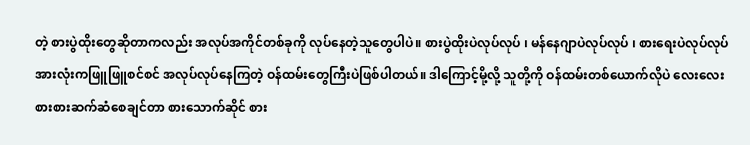တဲ့ စားပွဲထိုးတွေဆိုတာကလည်း အလုပ်အကိုင်တစ်ခုကို လုပ်နေတဲ့သူတွေပါပဲ။ စားပွဲထိုးပဲလုပ်လုပ် ၊ မန်နေဂျာပဲလုပ်လုပ် ၊ စားရေးပဲလုပ်လုပ် အားလုံးကဖြူဖြူစင်စင် အလုပ်လုပ်နေကြတဲ့ ဝန်ထမ်းတွေကြီးပဲဖြစ်ပါတယ်။ ဒါကြောင့်မို့လို့ သူတို့ကို ဝန်ထမ်းတစ်ယောက်လိုပဲ လေးလေးစားစားဆက်ဆံစေချင်တာ စားသောက်ဆိုင် စား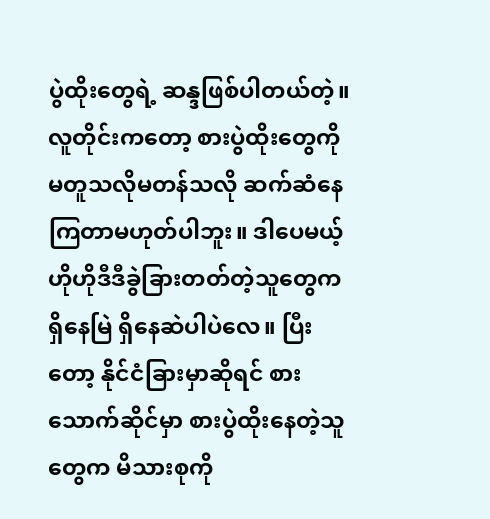ပွဲထိုးတွေရဲ့ ဆန္ဒဖြစ်ပါတယ်တဲ့။ လူတိုင်းကတော့ စားပွဲထိုးတွေကို မတူသလိုမတန်သလို ဆက်ဆံနေကြတာမဟုတ်ပါဘူး။ ဒါပေမယ့် ဟိုဟိုဒီဒီခွဲခြားတတ်တဲ့သူတွေက ရှိနေမြဲ ရှိနေဆဲပါပဲလေ။ ပြီးတော့ နိုင်ငံခြားမှာဆိုရင် စားသောက်ဆိုင်မှာ စားပွဲထိုးနေတဲ့သူတွေက မိသားစုကို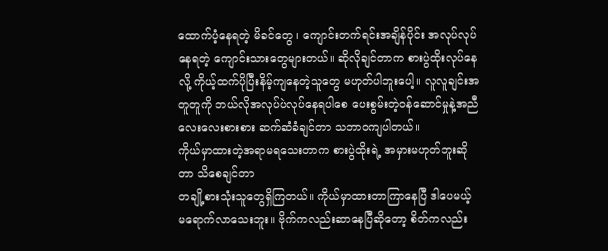ထောက်ပံ့နေရတဲ့ မိခင်တွေ ၊ ကျောင်းတက်ရင်းအချိန်ပိုင်း အလုပ်လုပ်နေရတဲ့ ကျောင်းသားတွေများတယ်။ ဆိုလိုချင်တာက စားပွဲထိုးလုပ်နေလို့ ကိုယ့်ထက်ပိုပြီးနိမ့်ကျနေတဲ့သူတွေ မဟုတ်ပါဘူးပေါ့။ လူလူချင်းအတူတူကို ဘယ်လိုအလုပ်ပဲလုပ်နေရပါစေ ပေးစွမ်းတဲ့ဝန်ဆောင်မှုနဲ့အညီ လေးလေးစားစား ဆက်ဆံခံချင်တာ သဘာဝကျပါတယ်။
ကိုယ်မှာထားတဲ့အရာမရသေးတာက စားပွဲထိုးရဲ့ အမှားမဟုတ်ဘူးဆိုတာ သိစေချင်တာ
တချို့စားသုံးသူတွေရှိကြတယ်။ ကိုယ်မှာထားတာကြာနေပြီ ဒါပေမယ့် မရောက်လာသေးဘူး။ ဗိုက်ကလည်းဆာနေပြီဆိုတော့ စိတ်ကလည်း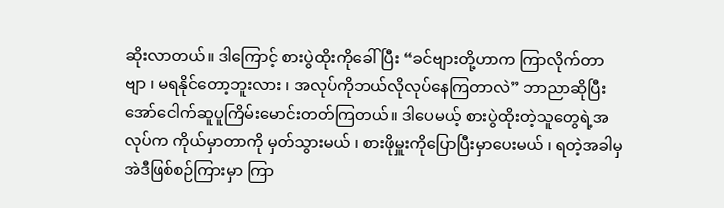ဆိုးလာတယ်။ ဒါကြောင့် စားပွဲထိုးကိုခေါ်ပြီး “ခင်ဗျားတို့ဟာက ကြာလိုက်တာဗျာ ၊ မရနိုင်တော့ဘူးလား ၊ အလုပ်ကိုဘယ်လိုလုပ်နေကြတာလဲ” ဘာညာဆိုပြီး အော်ငေါက်ဆူပူကြိမ်းမောင်းတတ်ကြတယ်။ ဒါပေမယ့် စားပွဲထိုးတဲ့သူတွေရဲ့အလုပ်က ကိုယ်မှာတာကို မှတ်သွားမယ် ၊ စားဖိုမှူးကိုပြောပြီးမှာပေးမယ် ၊ ရတဲ့အခါမှ အဲဒီဖြစ်စဉ်ကြားမှာ ကြာ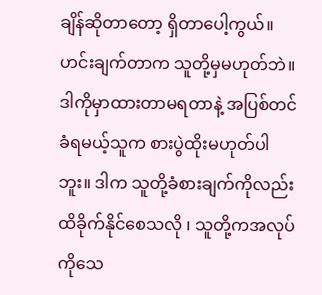ချိန်ဆိုတာတော့ ရှိတာပေါ့ကွယ်။ ဟင်းချက်တာက သူတို့မှမဟုတ်ဘဲ။ ဒါကိုမှာထားတာမရတာနဲ့ အပြစ်တင်ခံရမယ့်သူက စားပွဲထိုးမဟုတ်ပါဘူး။ ဒါက သူတို့ခံစားချက်ကိုလည်း ထိခိုက်နိုင်စေသလို ၊ သူတို့ကအလုပ်ကိုသေ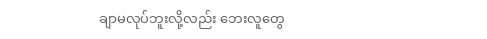ချာမလုပ်ဘူးလို့လည်း ဘေးလူတွေ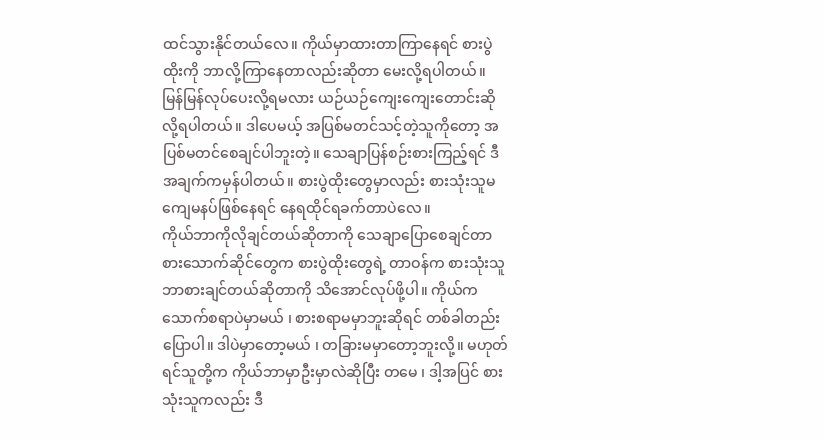ထင်သွားနိုင်တယ်လေ။ ကိုယ်မှာထားတာကြာနေရင် စားပွဲထိုးကို ဘာလို့ကြာနေတာလည်းဆိုတာ မေးလို့ရပါတယ်။ မြန်မြန်လုပ်ပေးလို့ရမလား ယဉ်ယဉ်ကျေးကျေးတောင်းဆိုလို့ရပါတယ်။ ဒါပေမယ့် အပြစ်မတင်သင့်တဲ့သူကိုတော့ အပြစ်မတင်စေချင်ပါဘူးတဲ့။ သေချာပြန်စဉ်းစားကြည့်ရင် ဒီအချက်ကမှန်ပါတယ်။ စားပွဲထိုးတွေမှာလည်း စားသုံးသူမကျေမနပ်ဖြစ်နေရင် နေရထိုင်ရခက်တာပဲလေ။
ကိုယ်ဘာကိုလိုချင်တယ်ဆိုတာကို သေချာပြောစေချင်တာ
စားသောက်ဆိုင်တွေက စားပွဲထိုးတွေရဲ့ တာဝန်က စားသုံးသူ ဘာစားချင်တယ်ဆိုတာကို သိအောင်လုပ်ဖို့ပါ။ ကိုယ်ကသောက်စရာပဲမှာမယ် ၊ စားစရာမမှာဘူးဆိုရင် တစ်ခါတည်းပြောပါ။ ဒါပဲမှာတော့မယ် ၊ တခြားမမှာတော့ဘူးလို့။ မဟုတ်ရင်သူတို့က ကိုယ်ဘာမှာဦးမှာလဲဆိုပြီး တမေ ၊ ဒါ့အပြင် စားသုံးသူကလည်း ဒီ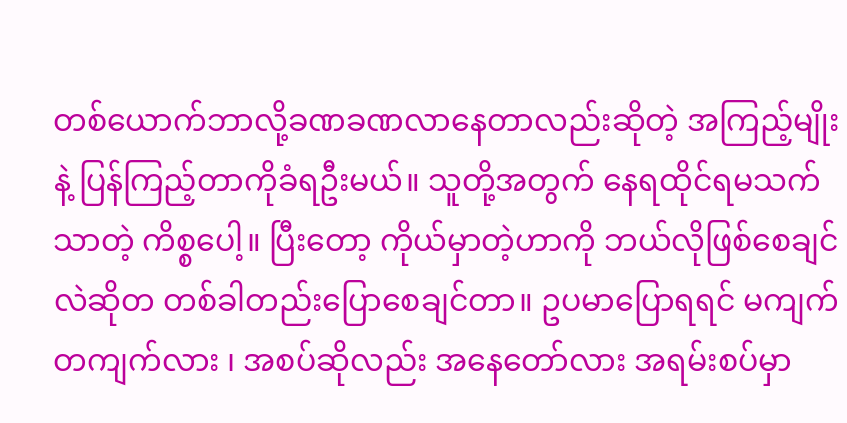တစ်ယောက်ဘာလို့ခဏခဏလာနေတာလည်းဆိုတဲ့ အကြည့်မျိုးနဲ့ ပြန်ကြည့်တာကိုခံရဦးမယ်။ သူတို့အတွက် နေရထိုင်ရမသက်သာတဲ့ ကိစ္စပေါ့။ ပြီးတော့ ကိုယ်မှာတဲ့ဟာကို ဘယ်လိုဖြစ်စေချင်လဲဆိုတ တစ်ခါတည်းပြောစေချင်တာ။ ဥပမာပြောရရင် မကျက်တကျက်လား ၊ အစပ်ဆိုလည်း အနေတော်လား အရမ်းစပ်မှာ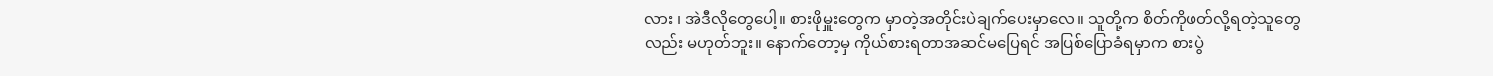လား ၊ အဲဒီလိုတွေပေါ့။ စားဖိုမှူးတွေက မှာတဲ့အတိုင်းပဲချက်ပေးမှာလေ။ သူတို့က စိတ်ကိုဖတ်လို့ရတဲ့သူတွေလည်း မဟုတ်ဘူး။ နောက်တော့မှ ကိုယ်စားရတာအဆင်မပြေရင် အပြစ်ပြောခံရမှာက စားပွဲ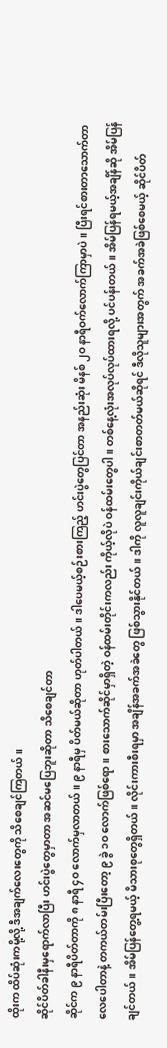ထိုးက ထိပ်ဆုံးကမို့လို့ ဒီအချက်လေးတွေကို သိစေချင်ကြတယ်။
ဆိုင်ပိတ်ခါနီးမှရောက်လာပြီး ဟင်းပွဲတွေမှာတာ အဆင်မပြေဘူးဆိုတာ သိစေချင်တာ
ဆိုင်က ၉ နာရီပိတ်တာကို ၈ နာရီ ၄ဝ လောက်မှလာတယ်။ ၉ နာရီမှ ပိတ်မယ်ဆိုတာ ဟုတ်ပါတယ်။ ဒါပေမယ့်စဉ်းစားကြည့် ဟင်းပွဲတွေပြင်တာ အနည်းဆုံး မိနစ် ၂ဝ နာရီဝက်လောက်ကြာမှာပဲ။ ပြီးရင်စားတာသောက်တာ လေပေါတာနဲ့ တကယ်တမ်းပြီးတော့ ၉ ခွဲ ၁ဝ လောက်ဖြစ်ရော။ စားသောက်ဆိုင်မှာရှိတဲ့ ဝန်ထမ်းတိုင်းကလည်း ကိုယ့်လိုပဲ ဝန်ထမ်းတွေပါ။ တစ်နေ့လုံးအလုပ်လုပ်ထားရလို့ ပင်ပန်းတယ်။ အိမ်ပြန်ရမယ့်အချိန်ဆို အိမ်ပြန်ချင်တယ်။ အိမ်ပြန်တွေ့ရမယ့် မိသားစုတွေရှိတယ်။ လိုင်းကားစီးရမှာ အချိန်အခက်အခဲတွေ ဖြစ်သွားနိုင်တယ်။ ဒါကို လူလူချင်းကိုယ်ချင်းစာတတ်မယ်ဆိုရင် ဒီလိုသူများအတွက် အခက်အခဲဖြစ်စေမယ့် ဆိုင်ပိတ်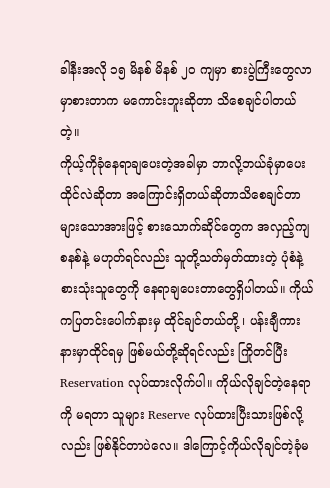ခါနီးအလို ၁၅ မိနစ် မိနစ် ၂ဝ ကျမှာ စားပွဲကြီးတွေလာမှာစားတာက မကောင်းဘူးဆိုတာ သိစေချင်ပါတယ်တဲ့။
ကိုယ့်ကိုခုံနေရာချပေးတဲ့အခါမှာ ဘာလို့ဘယ်ခုံမှာပေးထိုင်လဲဆိုတာ အကြောင်းရှိတယ်ဆိုတာသိစေချင်တာ
များသောအားဖြင့် စားသောက်ဆိုင်တွေက အလှည့်ကျစနစ်နဲ့ မဟုတ်ရင်လည်း သူတို့သတ်မှတ်ထားတဲ့ ပုံစံနဲ့ စားသုံးသူတွေကို နေရာချပေးတာတွေရှိပါတယ်။ ကိုယ်ကပြတင်းပေါက်နားမှ ထိုင်ချင်တယ်တို့ ၊ ပန်းချီကားနားမှာထိုင်ရမှ ဖြစ်မယ်တို့ဆိုရင်လည်း ကြိုတင်ပြီး Reservation လုပ်ထားလိုက်ပါ။ ကိုယ်လိုချင်တဲ့နေရာကို မရတာ သူများ Reserve လုပ်ထားပြီးသားဖြစ်လို့လည်း ဖြစ်နိုင်တာပဲလေ။ ဒါကြောင့်ကိုယ်လိုချင်တဲ့ခုံမ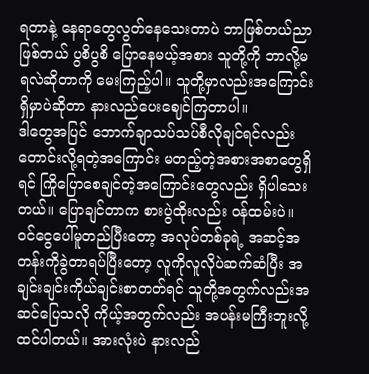ရတာနဲ့ နေရာတွေလွတ်နေသေးတာပဲ ဘာဖြစ်တယ်ညာဖြစ်တယ် ပွစိပွစိ ပြောနေမယ့်အစား သူတို့ကို ဘာလို့မရလဲဆိုတာကို မေးကြည့်ပါ။ သူတို့မှာလည်းအကြောင်းရှိမှာပဲဆိုတာ နားလည်ပေးဈေင်ကြတာပါ။
ဒါတွေအပြင် ဘောက်ချာသပ်သပ်စီလိုချင်ရင်လည်း တောင်းလို့ရတဲ့အကြောင်း မတည့်တဲ့အစားအစာတွေရှိရင် ကြိုပြောစေချင်တဲ့အကြောင်းတွေလည်း ရှိပါသေးတယ်။ ပြောချင်တာက စားပွဲထိုးလည်း ဝန်ထမ်းပဲ။ ဝင်ငွေပေါ်မူတည်ပြီးတော့ အလုပ်တစ်ခုရဲ့ အဆင့်အတန်းကိုခွဲတာရပ်ပြီးတော့ လူကိုလူလိုပဲဆက်ဆံပြီး အချင်းချင်းကိုယ်ချင်းစာတတ်ရင် သူတို့အတွက်လည်းအဆင်ပြေသလို ကိုယ့်အတွက်လည်း အပန်းမကြီးဘူးလို့ ထင်ပါတယ်။ အားလုံးပဲ နားလည်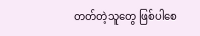တတ်တဲ့သူတွေ ဖြစ်ပါစေ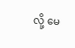လို့ မေ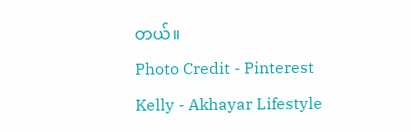တယ်။
Photo Credit - Pinterest
Kelly - Akhayar Lifestyle